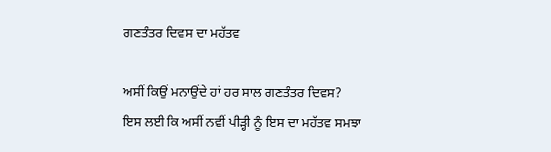ਗਣਤੰਤਰ ਦਿਵਸ ਦਾ ਮਹੱਤਵ

ਅਸੀਂ ਕਿਉਂ ਮਨਾਉਂਦੇ ਹਾਂ ਹਰ ਸਾਲ ਗਣਤੰਤਰ ਦਿਵਸ?
ਇਸ ਲਈ ਕਿ ਅਸੀਂ ਨਵੀਂ ਪੀੜ੍ਹੀ ਨੂੰ ਇਸ ਦਾ ਮਹੱਤਵ ਸਮਝਾ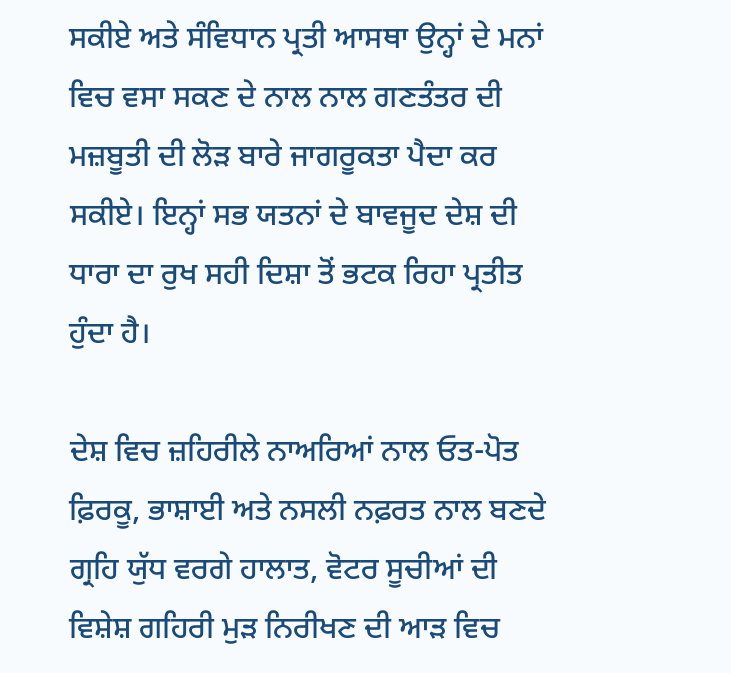ਸਕੀਏ ਅਤੇ ਸੰਵਿਧਾਨ ਪ੍ਰਤੀ ਆਸਥਾ ਉਨ੍ਹਾਂ ਦੇ ਮਨਾਂ ਵਿਚ ਵਸਾ ਸਕਣ ਦੇ ਨਾਲ ਨਾਲ ਗਣਤੰਤਰ ਦੀ ਮਜ਼ਬੂਤੀ ਦੀ ਲੋੜ ਬਾਰੇ ਜਾਗਰੂਕਤਾ ਪੈਦਾ ਕਰ ਸਕੀਏ। ਇਨ੍ਹਾਂ ਸਭ ਯਤਨਾਂ ਦੇ ਬਾਵਜੂਦ ਦੇਸ਼ ਦੀ ਧਾਰਾ ਦਾ ਰੁਖ ਸਹੀ ਦਿਸ਼ਾ ਤੋਂ ਭਟਕ ਰਿਹਾ ਪ੍ਰਤੀਤ ਹੁੰਦਾ ਹੈ।

ਦੇਸ਼ ਵਿਚ ਜ਼ਹਿਰੀਲੇ ਨਾਅਰਿਆਂ ਨਾਲ ਓਤ-ਪੋਤ ਫ਼ਿਰਕੂ, ਭਾਸ਼ਾਈ ਅਤੇ ਨਸਲੀ ਨਫ਼ਰਤ ਨਾਲ ਬਣਦੇ ਗ੍ਰਹਿ ਯੁੱਧ ਵਰਗੇ ਹਾਲਾਤ, ਵੋਟਰ ਸੂਚੀਆਂ ਦੀ ਵਿਸ਼ੇਸ਼ ਗਹਿਰੀ ਮੁੜ ਨਿਰੀਖਣ ਦੀ ਆੜ ਵਿਚ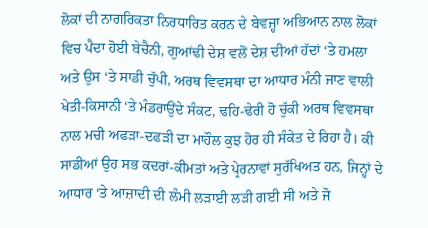ਲੋਕਾਂ ਦੀ ਨਾਗਰਿਕਤਾ ਨਿਰਧਾਰਿਤ ਕਰਨ ਦੇ ਬੇਵਜ੍ਹਾ ਅਭਿਆਨ ਨਾਲ ਲੋਕਾਂ ਵਿਚ ਪੈਦਾ ਹੋਈ ਬੇਚੈਨੀ, ਗੁਆਂਢੀ ਦੇਸ਼ ਵਲੋਂ ਦੇਸ਼ ਦੀਆਂ ਹੱਦਾਂ ‘ਤੇ ਹਮਲਾ ਅਤੇ ਉਸ ‘ਤੇ ਸਾਡੀ ਚੁੱਪੀ, ਅਰਥ ਵਿਵਸਥਾ ਦਾ ਆਧਾਰ ਮੰਨੀ ਜਾਣ ਵਾਲੀ ਖੇਤੀ-ਕਿਸਾਨੀ ‘ਤੇ ਮੰਡਰਾਉਂਦੇ ਸੰਕਟ, ਢਹਿ-ਢੇਰੀ ਹੋ ਚੁੱਕੀ ਅਰਥ ਵਿਵਸਥਾ ਨਾਲ ਮਚੀ ਅਫੜਾ-ਦਫੜੀ ਦਾ ਮਾਹੌਲ ਕੁਝ ਹੋਰ ਹੀ ਸੰਕੇਤ ਦੇ ਰਿਹਾ ਹੈ। ਕੀ ਸਾਡੀਆਂ ਉਹ ਸਭ ਕਦਰਾਂ-ਕੀਮਤਾਂ ਅਤੇ ਪ੍ਰੇਰਨਾਵਾਂ ਸੁਰੱਖਿਅਤ ਹਨ, ਜਿਨ੍ਹਾਂ ਦੇ ਆਧਾਰ ‘ਤੇ ਆਜ਼ਾਦੀ ਦੀ ਲੰਮੀ ਲੜਾਈ ਲੜੀ ਗਈ ਸੀ ਅਤੇ ਜੋ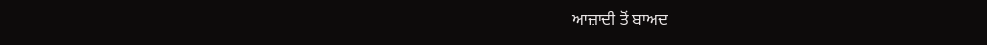ਆਜ਼ਾਦੀ ਤੋਂ ਬਾਅਦ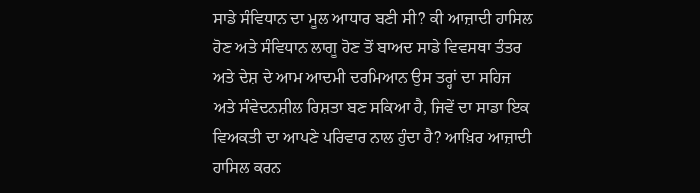ਸਾਡੇ ਸੰਵਿਧਾਨ ਦਾ ਮੂਲ ਆਧਾਰ ਬਣੀ ਸੀ? ਕੀ ਆਜ਼ਾਦੀ ਹਾਸਿਲ ਹੋਣ ਅਤੇ ਸੰਵਿਧਾਨ ਲਾਗੂ ਹੋਣ ਤੋਂ ਬਾਅਦ ਸਾਡੇ ਵਿਵਸਥਾ ਤੰਤਰ ਅਤੇ ਦੇਸ਼ ਦੇ ਆਮ ਆਦਮੀ ਦਰਮਿਆਨ ਉਸ ਤਰ੍ਹਾਂ ਦਾ ਸਹਿਜ ਅਤੇ ਸੰਵੇਦਨਸ਼ੀਲ ਰਿਸ਼ਤਾ ਬਣ ਸਕਿਆ ਹੈ, ਜਿਵੇਂ ਦਾ ਸਾਡਾ ਇਕ ਵਿਅਕਤੀ ਦਾ ਆਪਣੇ ਪਰਿਵਾਰ ਨਾਲ ਹੁੰਦਾ ਹੈ? ਆਖ਼ਿਰ ਆਜ਼ਾਦੀ ਹਾਸਿਲ ਕਰਨ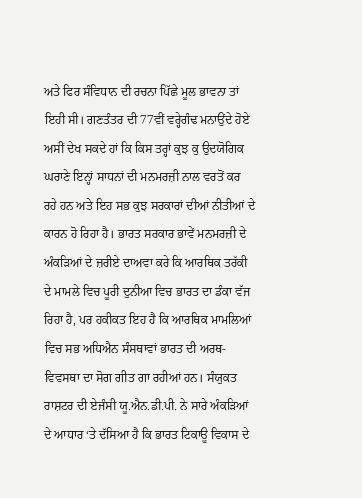ਅਤੇ ਫਿਰ ਸੰਵਿਧਾਨ ਦੀ ਰਚਨਾ ਪਿੱਛੇ ਮੂਲ ਭਾਵਨਾ ਤਾਂ ਇਹੀ ਸੀ। ਗਣਤੰਤਰ ਦੀ 77ਵੀਂ ਵਰ੍ਹੇਗੰਢ ਮਨਾਉਂਦੇ ਹੋਏ ਅਸੀਂ ਦੇਖ ਸਕਦੇ ਹਾਂ ਕਿ ਕਿਸ ਤਰ੍ਹਾਂ ਕੁਝ ਕੁ ਉਦਯੋਗਿਕ ਘਰਾਣੇ ਇਨ੍ਹਾਂ ਸਾਧਨਾਂ ਦੀ ਮਨਮਰਜ਼ੀ ਨਾਲ ਵਰਤੋਂ ਕਰ ਰਹੇ ਹਨ ਅਤੇ ਇਹ ਸਭ ਕੁਝ ਸਰਕਾਰਾਂ ਦੀਆਂ ਨੀਤੀਆਂ ਦੇ ਕਾਰਨ ਹੋ ਰਿਹਾ ਹੈ। ਭਾਰਤ ਸਰਕਾਰ ਭਾਵੇਂ ਮਨਮਰਜ਼ੀ ਦੇ ਅੰਕੜਿਆਂ ਦੇ ਜ਼ਰੀਏ ਦਾਅਵਾ ਕਰੇ ਕਿ ਆਰਥਿਕ ਤਰੱਕੀ ਦੇ ਮਾਮਲੇ ਵਿਚ ਪੂਰੀ ਦੁਨੀਆ ਵਿਚ ਭਾਰਤ ਦਾ ਡੰਕਾ ਵੱਜ ਰਿਹਾ ਹੈ, ਪਰ ਹਕੀਕਤ ਇਹ ਹੈ ਕਿ ਆਰਥਿਕ ਮਾਮਲਿਆਂ ਵਿਚ ਸਭ ਅਧਿਐਨ ਸੰਸਥਾਵਾਂ ਭਾਰਤ ਦੀ ਅਰਥ-ਵਿਵਸਥਾ ਦਾ ਸੋਗ ਗੀਤ ਗਾ ਰਹੀਆਂ ਹਨ। ਸੰਯੁਕਤ ਰਾਸ਼ਟਰ ਦੀ ਏਜੰਸੀ ਯੂ.ਐਨ.ਡੀ.ਪੀ. ਨੇ ਸਾਰੇ ਅੰਕੜਿਆਂ ਦੇ ਆਧਾਰ ‘ਤੇ ਦੱਸਿਆ ਹੈ ਕਿ ਭਾਰਤ ਟਿਕਾਊ ਵਿਕਾਸ ਦੇ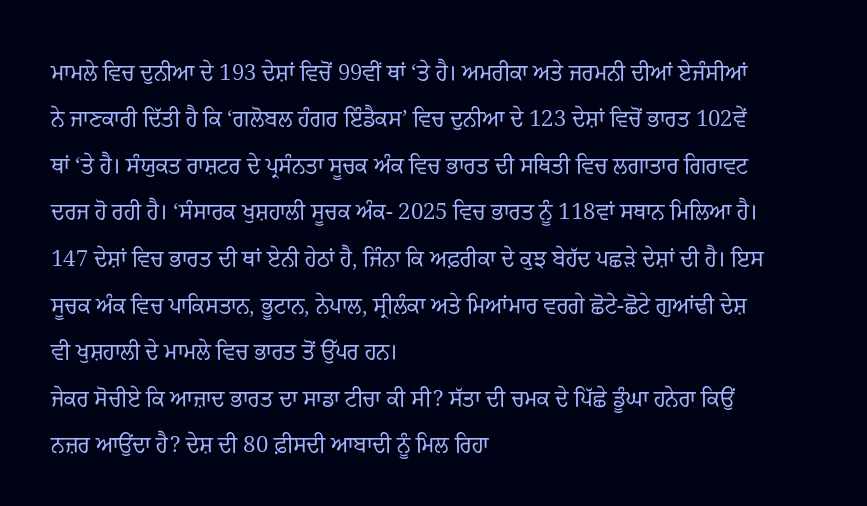ਮਾਮਲੇ ਵਿਚ ਦੁਨੀਆ ਦੇ 193 ਦੇਸ਼ਾਂ ਵਿਚੋਂ 99ਵੀਂ ਥਾਂ ‘ਤੇ ਹੈ। ਅਮਰੀਕਾ ਅਤੇ ਜਰਮਨੀ ਦੀਆਂ ਏਜੰਸੀਆਂ ਨੇ ਜਾਣਕਾਰੀ ਦਿੱਤੀ ਹੈ ਕਿ ‘ਗਲੋਬਲ ਹੰਗਰ ਇੰਡੈਕਸ’ ਵਿਚ ਦੁਨੀਆ ਦੇ 123 ਦੇਸ਼ਾਂ ਵਿਚੋਂ ਭਾਰਤ 102ਵੇਂ ਥਾਂ ‘ਤੇ ਹੈ। ਸੰਯੁਕਤ ਰਾਸ਼ਟਰ ਦੇ ਪ੍ਰਸੰਨਤਾ ਸੂਚਕ ਅੰਕ ਵਿਚ ਭਾਰਤ ਦੀ ਸਥਿਤੀ ਵਿਚ ਲਗਾਤਾਰ ਗਿਰਾਵਟ ਦਰਜ ਹੋ ਰਹੀ ਹੈ। ‘ਸੰਸਾਰਕ ਖੁਸ਼ਹਾਲੀ ਸੂਚਕ ਅੰਕ- 2025 ਵਿਚ ਭਾਰਤ ਨੂੰ 118ਵਾਂ ਸਥਾਨ ਮਿਲਿਆ ਹੈ। 147 ਦੇਸ਼ਾਂ ਵਿਚ ਭਾਰਤ ਦੀ ਥਾਂ ਏਨੀ ਹੇਠਾਂ ਹੈ, ਜਿੰਨਾ ਕਿ ਅਫ਼ਰੀਕਾ ਦੇ ਕੁਝ ਬੇਹੱਦ ਪਛੜੇ ਦੇਸ਼ਾਂ ਦੀ ਹੈ। ਇਸ ਸੂਚਕ ਅੰਕ ਵਿਚ ਪਾਕਿਸਤਾਨ, ਭੂਟਾਨ, ਨੇਪਾਲ, ਸ੍ਰੀਲੰਕਾ ਅਤੇ ਮਿਆਂਮਾਰ ਵਰਗੇ ਛੋਟੇ-ਛੋਟੇ ਗੁਆਂਢੀ ਦੇਸ਼ ਵੀ ਖੁਸ਼ਹਾਲੀ ਦੇ ਮਾਮਲੇ ਵਿਚ ਭਾਰਤ ਤੋਂ ਉੱਪਰ ਹਨ।
ਜੇਕਰ ਸੋਚੀਏ ਕਿ ਆਜ਼ਾਦ ਭਾਰਤ ਦਾ ਸਾਡਾ ਟੀਚਾ ਕੀ ਸੀ? ਸੱਤਾ ਦੀ ਚਮਕ ਦੇ ਪਿੱਛੇ ਡੂੰਘਾ ਹਨੇਰਾ ਕਿਉਂ ਨਜ਼ਰ ਆਉਂਦਾ ਹੈ? ਦੇਸ਼ ਦੀ 80 ਫ਼ੀਸਦੀ ਆਬਾਦੀ ਨੂੰ ਮਿਲ ਰਿਹਾ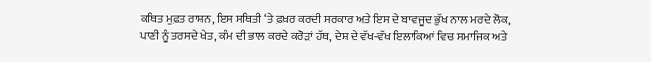ਕਥਿਤ ਮੁਫ਼ਤ ਰਾਸ਼ਨ, ਇਸ ਸਥਿਤੀ ‘ਤੇ ਫ਼ਖ਼ਰ ਕਰਦੀ ਸਰਕਾਰ ਅਤੇ ਇਸ ਦੇ ਬਾਵਜੂਦ ਭੁੱਖ ਨਾਲ ਮਰਦੇ ਲੋਕ, ਪਾਣੀ ਨੂੰ ਤਰਸਦੇ ਖੇਤ, ਕੰਮ ਦੀ ਭਾਲ ਕਰਦੇ ਕਰੋੜਾਂ ਹੱਥ, ਦੇਸ਼ ਦੇ ਵੱਖ-ਵੱਖ ਇਲਾਕਿਆਂ ਵਿਚ ਸਮਾਜਿਕ ਅਤੇ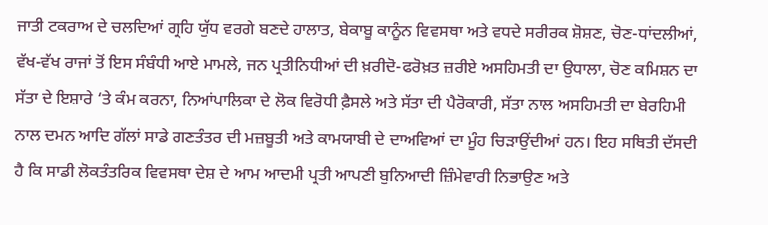ਜਾਤੀ ਟਕਰਾਅ ਦੇ ਚਲਦਿਆਂ ਗ੍ਰਹਿ ਯੁੱਧ ਵਰਗੇ ਬਣਦੇ ਹਾਲਾਤ, ਬੇਕਾਬੂ ਕਾਨੂੰਨ ਵਿਵਸਥਾ ਅਤੇ ਵਧਦੇ ਸਰੀਰਕ ਸ਼ੋਸ਼ਣ, ਚੋਣ-ਧਾਂਦਲੀਆਂ, ਵੱਖ-ਵੱਖ ਰਾਜਾਂ ਤੋਂ ਇਸ ਸੰਬੰਧੀ ਆਏ ਮਾਮਲੇ, ਜਨ ਪ੍ਰਤੀਨਿਧੀਆਂ ਦੀ ਖ਼ਰੀਦੋ-ਫਰੋਖ਼ਤ ਜ਼ਰੀਏ ਅਸਹਿਮਤੀ ਦਾ ਉਧਾਲਾ, ਚੋਣ ਕਮਿਸ਼ਨ ਦਾ ਸੱਤਾ ਦੇ ਇਸ਼ਾਰੇ ‘ਤੇ ਕੰਮ ਕਰਨਾ, ਨਿਆਂਪਾਲਿਕਾ ਦੇ ਲੋਕ ਵਿਰੋਧੀ ਫ਼ੈਸਲੇ ਅਤੇ ਸੱਤਾ ਦੀ ਪੈਰੋਕਾਰੀ, ਸੱਤਾ ਨਾਲ ਅਸਹਿਮਤੀ ਦਾ ਬੇਰਹਿਮੀ ਨਾਲ ਦਮਨ ਆਦਿ ਗੱਲਾਂ ਸਾਡੇ ਗਣਤੰਤਰ ਦੀ ਮਜ਼ਬੂਤੀ ਅਤੇ ਕਾਮਯਾਬੀ ਦੇ ਦਾਅਵਿਆਂ ਦਾ ਮੂੰਹ ਚਿੜਾਉਂਦੀਆਂ ਹਨ। ਇਹ ਸਥਿਤੀ ਦੱਸਦੀ ਹੈ ਕਿ ਸਾਡੀ ਲੋਕਤੰਤਰਿਕ ਵਿਵਸਥਾ ਦੇਸ਼ ਦੇ ਆਮ ਆਦਮੀ ਪ੍ਰਤੀ ਆਪਣੀ ਬੁਨਿਆਦੀ ਜ਼ਿੰਮੇਵਾਰੀ ਨਿਭਾਉਣ ਅਤੇ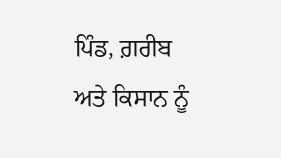ਪਿੰਡ, ਗ਼ਰੀਬ ਅਤੇ ਕਿਸਾਨ ਨੂੰ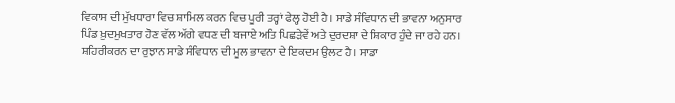ਵਿਕਾਸ ਦੀ ਮੁੱਖਧਾਰਾ ਵਿਚ ਸ਼ਾਮਿਲ ਕਰਨ ਵਿਚ ਪੂਰੀ ਤਰ੍ਹਾਂ ਫੇਲ੍ਹ ਹੋਈ ਹੈ। ਸਾਡੇ ਸੰਵਿਧਾਨ ਦੀ ਭਾਵਨਾ ਅਨੁਸਾਰ ਪਿੰਡ ਖ਼ੁਦਮੁਖਤਾਰ ਹੋਣ ਵੱਲ ਅੱਗੇ ਵਧਣ ਦੀ ਬਜਾਏ ਅਤਿ ਪਿਛੜੇਵੇਂ ਅਤੇ ਦੁਰਦਸ਼ਾ ਦੇ ਸ਼ਿਕਾਰ ਹੁੰਦੇ ਜਾ ਰਹੇ ਹਨ।
ਸ਼ਹਿਰੀਕਰਨ ਦਾ ਰੁਝਾਨ ਸਾਡੇ ਸੰਵਿਧਾਨ ਦੀ ਮੂਲ ਭਾਵਨਾ ਦੇ ਇਕਦਮ ਉਲਟ ਹੈ। ਸਾਡਾ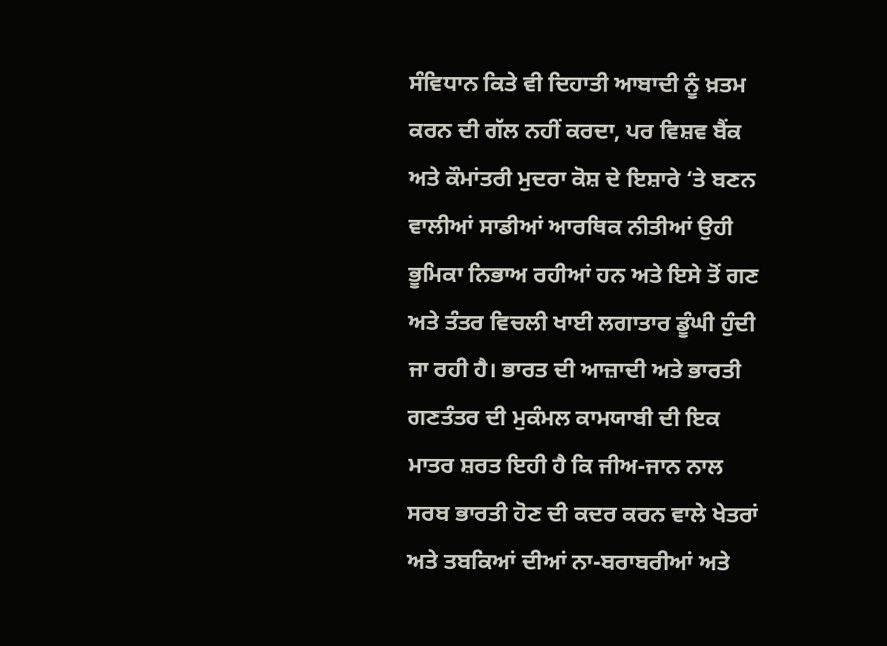ਸੰਵਿਧਾਨ ਕਿਤੇ ਵੀ ਦਿਹਾਤੀ ਆਬਾਦੀ ਨੂੰ ਖ਼ਤਮ ਕਰਨ ਦੀ ਗੱਲ ਨਹੀਂ ਕਰਦਾ, ਪਰ ਵਿਸ਼ਵ ਬੈਂਕ ਅਤੇ ਕੌਮਾਂਤਰੀ ਮੁਦਰਾ ਕੋਸ਼ ਦੇ ਇਸ਼ਾਰੇ ‘ਤੇ ਬਣਨ ਵਾਲੀਆਂ ਸਾਡੀਆਂ ਆਰਥਿਕ ਨੀਤੀਆਂ ਉਹੀ ਭੂਮਿਕਾ ਨਿਭਾਅ ਰਹੀਆਂ ਹਨ ਅਤੇ ਇਸੇ ਤੋਂ ਗਣ ਅਤੇ ਤੰਤਰ ਵਿਚਲੀ ਖਾਈ ਲਗਾਤਾਰ ਡੂੰਘੀ ਹੁੰਦੀ ਜਾ ਰਹੀ ਹੈ। ਭਾਰਤ ਦੀ ਆਜ਼ਾਦੀ ਅਤੇ ਭਾਰਤੀ ਗਣਤੰਤਰ ਦੀ ਮੁਕੰਮਲ ਕਾਮਯਾਬੀ ਦੀ ਇਕ ਮਾਤਰ ਸ਼ਰਤ ਇਹੀ ਹੈ ਕਿ ਜੀਅ-ਜਾਨ ਨਾਲ ਸਰਬ ਭਾਰਤੀ ਹੋਣ ਦੀ ਕਦਰ ਕਰਨ ਵਾਲੇ ਖੇਤਰਾਂ ਅਤੇ ਤਬਕਿਆਂ ਦੀਆਂ ਨਾ-ਬਰਾਬਰੀਆਂ ਅਤੇ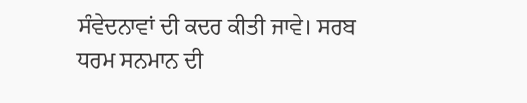ਸੰਵੇਦਨਾਵਾਂ ਦੀ ਕਦਰ ਕੀਤੀ ਜਾਵੇ। ਸਰਬ ਧਰਮ ਸਨਮਾਨ ਦੀ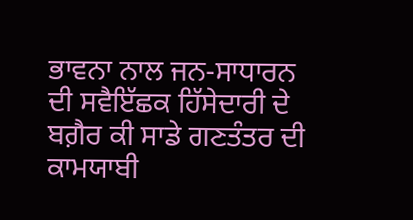ਭਾਵਨਾ ਨਾਲ ਜਨ-ਸਾਧਾਰਨ ਦੀ ਸਵੈਇੱਛਕ ਹਿੱਸੇਦਾਰੀ ਦੇ ਬਗ਼ੈਰ ਕੀ ਸਾਡੇ ਗਣਤੰਤਰ ਦੀ ਕਾਮਯਾਬੀ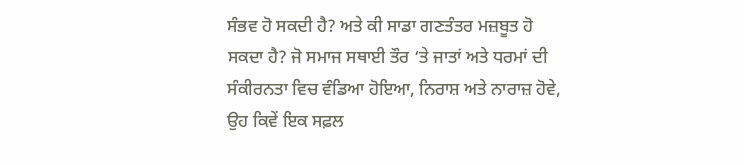ਸੰਭਵ ਹੋ ਸਕਦੀ ਹੈ? ਅਤੇ ਕੀ ਸਾਡਾ ਗਣਤੰਤਰ ਮਜ਼ਬੂਤ ਹੋ ਸਕਦਾ ਹੈ? ਜੋ ਸਮਾਜ ਸਥਾਈ ਤੌਰ ‘ਤੇ ਜਾਤਾਂ ਅਤੇ ਧਰਮਾਂ ਦੀ ਸੰਕੀਰਨਤਾ ਵਿਚ ਵੰਡਿਆ ਹੋਇਆ, ਨਿਰਾਸ਼ ਅਤੇ ਨਾਰਾਜ਼ ਹੋਵੇ, ਉਹ ਕਿਵੇਂ ਇਕ ਸਫ਼ਲ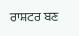ਰਾਸ਼ਟਰ ਬਣ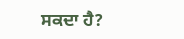ਸਕਦਾ ਹੈ?